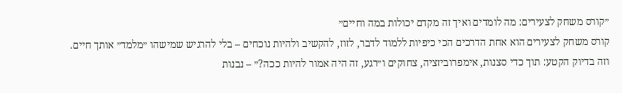״קורס משחק לצעירים: מה לומדים ואיך זה מקדם יכולות במה וחיים״
קורס משחק לצעירים הוא אחת הדרכים הכי כיפיות ללמוד לדבר, לזוז, להקשיב ולהיות נוכחים – בלי להרגיש שמישהו ״מלמד״ אותך חיים.
וזה בדיוק הקטע: תוך כדי סצנות, אימפרוביזציה, צחוקים ו״רגע, זה היה אמור להיות ככה?״ – נבנות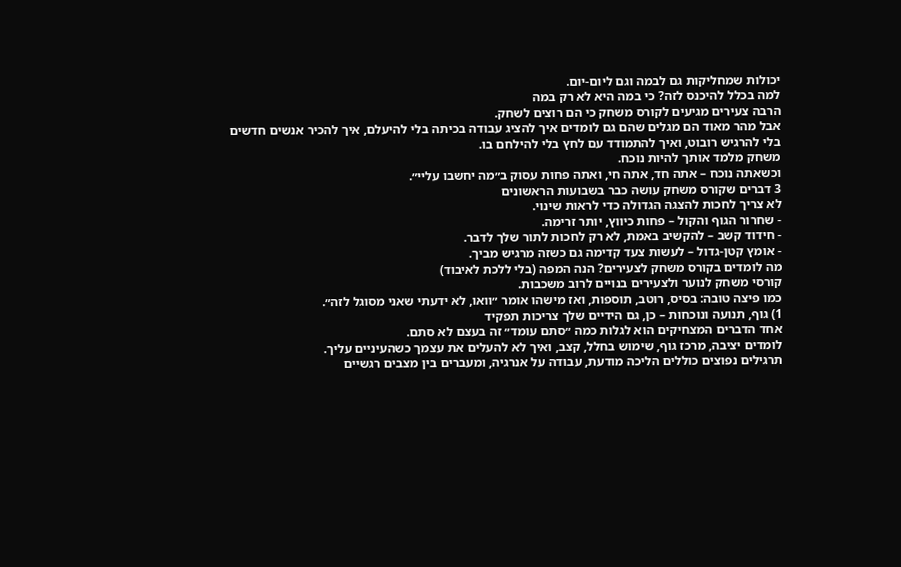יכולות שמחליקות גם לבמה וגם ליום-יום.
למה בכלל להיכנס לזה? כי במה היא לא רק במה
הרבה צעירים מגיעים לקורס משחק כי הם רוצים לשחק.
אבל מהר מאוד הם מגלים שהם גם לומדים איך להציג עבודה בכיתה בלי להיעלם, איך להכיר אנשים חדשים בלי להרגיש רובוט, ואיך להתמודד עם לחץ בלי להילחם בו.
משחק מלמד אותך להיות נוכח.
וכשאתה נוכח – אתה חד, אתה חי, ואתה פחות עסוק ב״מה יחשבו עליי״.
3 דברים שקורס משחק עושה כבר בשבועות הראשונים
לא צריך לחכות להצגה הגדולה כדי לראות שינוי.
- שחרור הגוף והקול – פחות כיווץ, יותר זרימה.
- חידוד קשב – להקשיב באמת, לא רק לחכות לתור שלך לדבר.
- אומץ קטן-גדול – לעשות צעד קדימה גם כשזה מרגיש מביך.
מה לומדים בקורס משחק לצעירים? הנה המפה (בלי ללכת לאיבוד)
קורסי משחק לנוער ולצעירים בנויים לרוב משכבות.
כמו פיצה טובה: בסיס, רוטב, תוספות, ואז מישהו אומר ״וואו, לא ידעתי שאני מסוגל לזה״.
1) גוף, תנועה ונוכחות – כן, גם הידיים שלך צריכות תפקיד
אחד הדברים המצחיקים הוא לגלות כמה ״סתם עומד״ זה בעצם לא סתם.
לומדים יציבה, מרכז גוף, שימוש בחלל, קצב, ואיך לא להעלים את עצמך כשהעיניים עליך.
תרגילים נפוצים כוללים הליכה מודעת, עבודה על אנרגיה, ומעברים בין מצבים רגשיים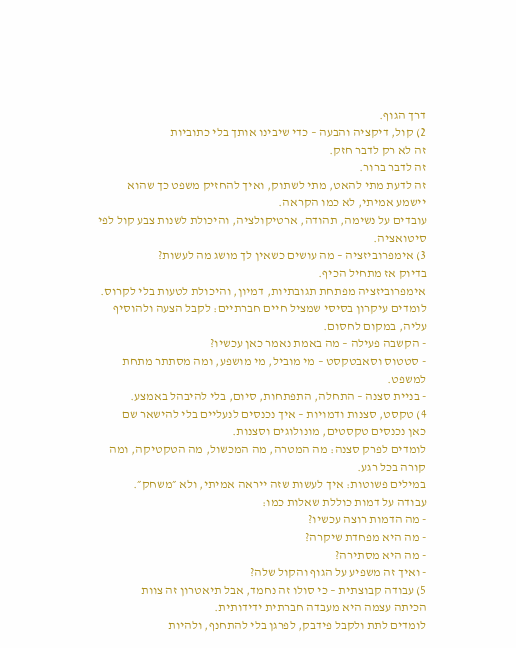דרך הגוף.
2) קול, דיקציה והבעה – כדי שיבינו אותך בלי כתוביות
זה לא רק לדבר חזק.
זה לדבר ברור.
זה לדעת מתי להאט, מתי לשתוק, ואיך להחזיק משפט כך שהוא יישמע אמיתי, לא כמו הקראה.
עובדים על נשימה, תהודה, ארטיקולציה, והיכולת לשנות צבע קול לפי סיטואציה.
3) אימפרוביזציה – מה עושים כשאין לך מושג מה לעשות?
בדיוק אז מתחיל הכיף.
אימפרוביזציה מפתחת תגובתיות, דמיון, והיכולת לטעות בלי לקרוס.
לומדים עיקרון בסיסי שמציל חיים חברתיים: לקבל הצעה ולהוסיף עליה, במקום לחסום.
- הקשבה פעילה – מה באמת נאמר כאן עכשיו?
- סטטוס וסאבטקסט – מי מוביל, מי מושפע, ומה מסתתר מתחת למשפט.
- בניית סצנה – התחלה, התפתחות, סיום, בלי להיבהל באמצע.
4) טקסט, סצנות ודמויות – איך נכנסים לנעליים בלי להישאר שם
כאן נכנסים טקסטים, מונולוגים וסצנות.
לומדים לפרק סצנה: מה המטרה, מה המכשול, מה הטקטיקה, ומה קורה בכל רגע.
במילים פשוטות: איך לעשות שזה ייראה אמיתי, ולא ״משחק״.
עבודה על דמות כוללת שאלות כמו:
- מה הדמות רוצה עכשיו?
- מה היא מפחדת שיקרה?
- מה היא מסתירה?
- ואיך זה משפיע על הגוף והקול שלה?
5) עבודה קבוצתית – כי סולו זה נחמד, אבל תיאטרון זה צוות
הכיתה עצמה היא מעבדה חברתית ידידותית.
לומדים לתת ולקבל פידבק, לפרגן בלי להתחנף, ולהיות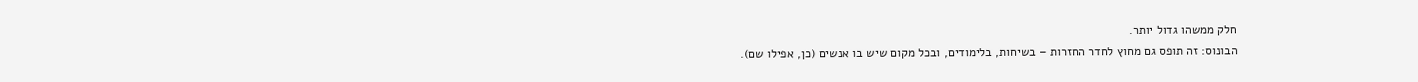חלק ממשהו גדול יותר.
הבונוס: זה תופס גם מחוץ לחדר החזרות – בשיחות, בלימודים, ובכל מקום שיש בו אנשים (כן, אפילו שם).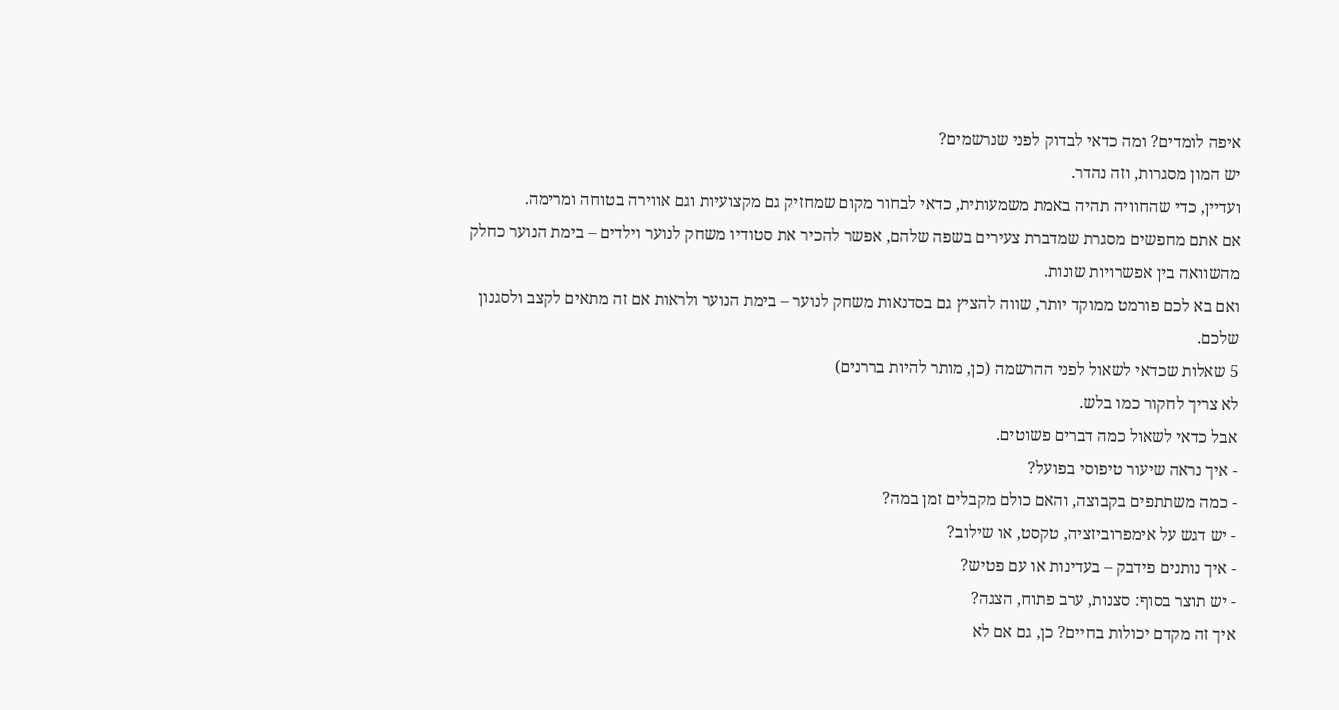איפה לומדים? ומה כדאי לבדוק לפני שנרשמים?
יש המון מסגרות, וזה נהדר.
ועדיין, כדי שהחוויה תהיה באמת משמעותית, כדאי לבחור מקום שמחזיק גם מקצועיות וגם אווירה בטוחה ומרימה.
אם אתם מחפשים מסגרת שמדברת צעירים בשפה שלהם, אפשר להכיר את סטודיו משחק לנוער וילדים – בימת הנוער כחלק מהשוואה בין אפשרויות שונות.
ואם בא לכם פורמט ממוקד יותר, שווה להציץ גם בסדנאות משחק לנוער – בימת הנוער ולראות אם זה מתאים לקצב ולסגנון שלכם.
5 שאלות שכדאי לשאול לפני ההרשמה (כן, מותר להיות בררנים)
לא צריך לחקור כמו בלש.
אבל כדאי לשאול כמה דברים פשוטים.
- איך נראה שיעור טיפוסי בפועל?
- כמה משתתפים בקבוצה, והאם כולם מקבלים זמן במה?
- יש דגש על אימפרוביזציה, טקסט, או שילוב?
- איך נותנים פידבק – בעדינות או עם פטיש?
- יש תוצר בסוף: סצנות, ערב פתוח, הצגה?
איך זה מקדם יכולות בחיים? כן, גם אם לא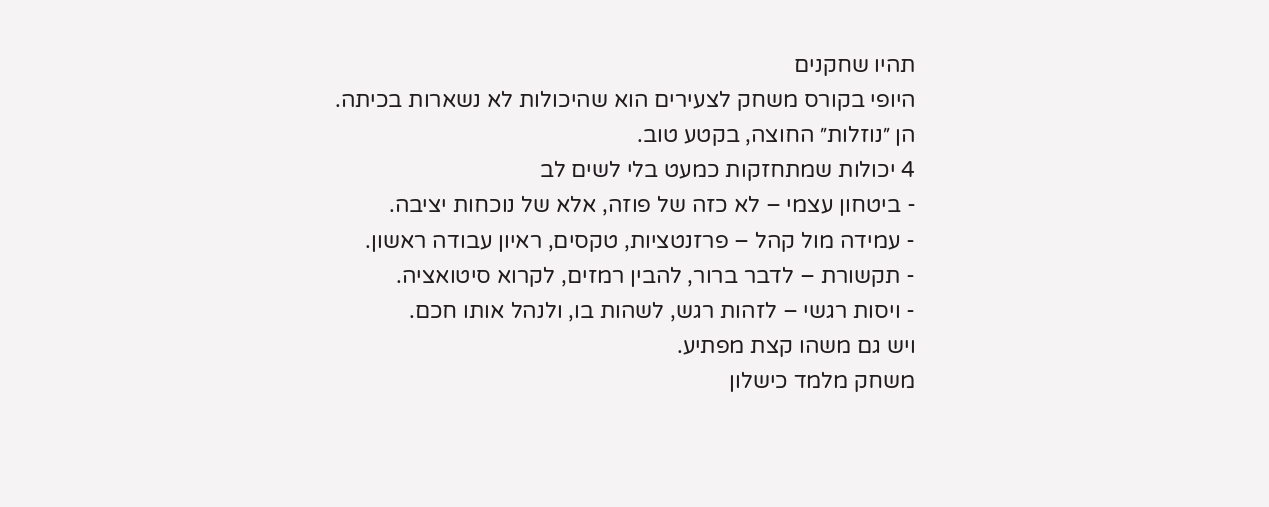תהיו שחקנים
היופי בקורס משחק לצעירים הוא שהיכולות לא נשארות בכיתה.
הן ״נוזלות״ החוצה, בקטע טוב.
4 יכולות שמתחזקות כמעט בלי לשים לב
- ביטחון עצמי – לא כזה של פוזה, אלא של נוכחות יציבה.
- עמידה מול קהל – פרזנטציות, טקסים, ראיון עבודה ראשון.
- תקשורת – לדבר ברור, להבין רמזים, לקרוא סיטואציה.
- ויסות רגשי – לזהות רגש, לשהות בו, ולנהל אותו חכם.
ויש גם משהו קצת מפתיע.
משחק מלמד כישלון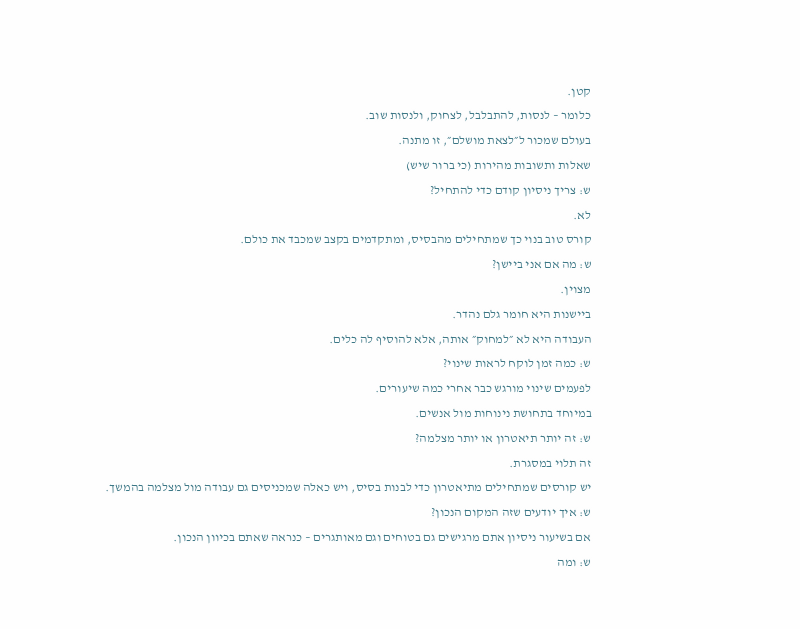קטן.
כלומר – לנסות, להתבלבל, לצחוק, ולנסות שוב.
בעולם שמכור ל״לצאת מושלם״, זו מתנה.
שאלות ותשובות מהירות (כי ברור שיש)
ש: צריך ניסיון קודם כדי להתחיל?
לא.
קורס טוב בנוי כך שמתחילים מהבסיס, ומתקדמים בקצב שמכבד את כולם.
ש: מה אם אני ביישן?
מצוין.
ביישנות היא חומר גלם נהדר.
העבודה היא לא ״למחוק״ אותה, אלא להוסיף לה כלים.
ש: כמה זמן לוקח לראות שינוי?
לפעמים שינוי מורגש כבר אחרי כמה שיעורים.
במיוחד בתחושת נינוחות מול אנשים.
ש: זה יותר תיאטרון או יותר מצלמה?
זה תלוי במסגרת.
יש קורסים שמתחילים מתיאטרון כדי לבנות בסיס, ויש כאלה שמכניסים גם עבודה מול מצלמה בהמשך.
ש: איך יודעים שזה המקום הנכון?
אם בשיעור ניסיון אתם מרגישים גם בטוחים וגם מאותגרים – כנראה שאתם בכיוון הנכון.
ש: ומה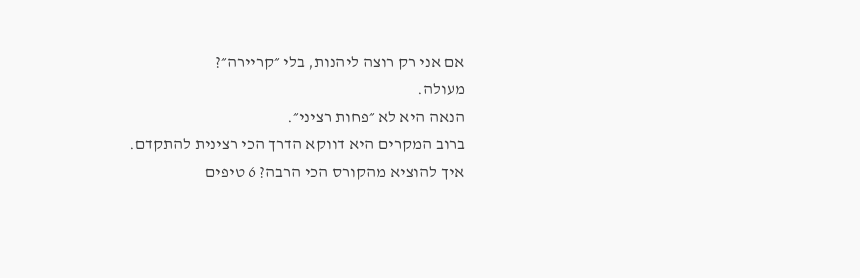אם אני רק רוצה ליהנות, בלי ״קריירה״?
מעולה.
הנאה היא לא ״פחות רציני״.
ברוב המקרים היא דווקא הדרך הכי רצינית להתקדם.
איך להוציא מהקורס הכי הרבה? 6 טיפים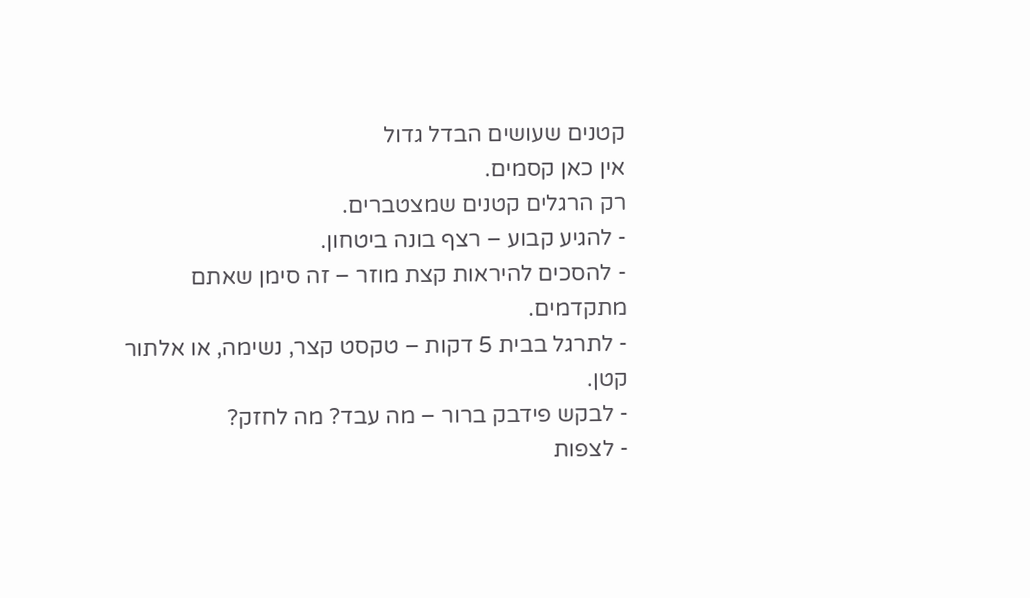קטנים שעושים הבדל גדול
אין כאן קסמים.
רק הרגלים קטנים שמצטברים.
- להגיע קבוע – רצף בונה ביטחון.
- להסכים להיראות קצת מוזר – זה סימן שאתם מתקדמים.
- לתרגל בבית 5 דקות – טקסט קצר, נשימה, או אלתור קטן.
- לבקש פידבק ברור – מה עבד? מה לחזק?
- לצפות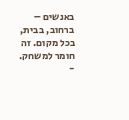באנשים – ברחוב, בבית, בכל מקום. זה חומר למשחק.
-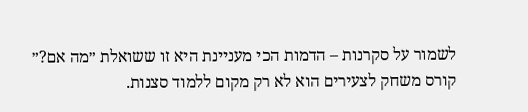לשמור על סקרנות – הדמות הכי מעניינת היא זו ששואלת ״מה אם?״
קורס משחק לצעירים הוא לא רק מקום ללמוד סצנות.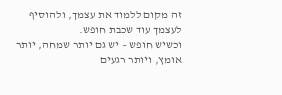זה מקום ללמוד את עצמך, ולהוסיף לעצמך עוד שכבת חופש.
וכשיש חופש – יש גם יותר שמחה, יותר אומץ, ויותר רגעים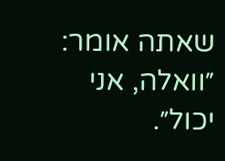שאתה אומר: ״וואלה, אני יכול״.